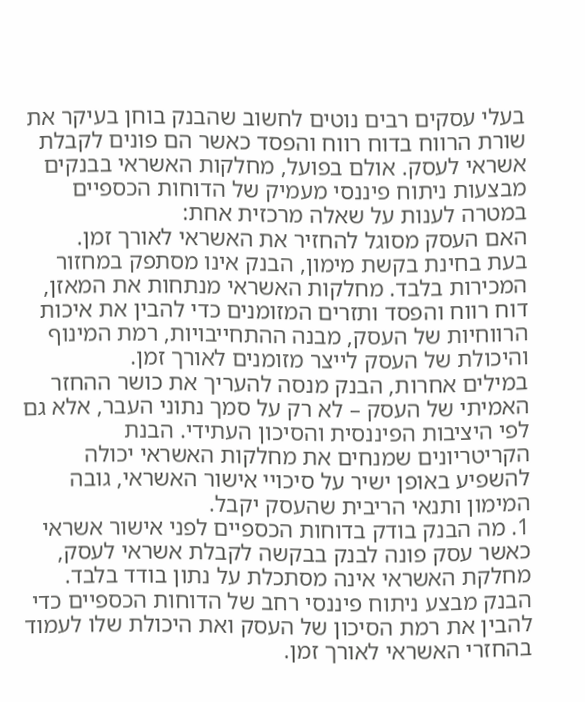בעלי עסקים רבים נוטים לחשוב שהבנק בוחן בעיקר את שורת הרווח בדוח רווח והפסד כאשר הם פונים לקבלת אשראי לעסק. אולם בפועל, מחלקות האשראי בבנקים מבצעות ניתוח פיננסי מעמיק של הדוחות הכספיים במטרה לענות על שאלה מרכזית אחת:
האם העסק מסוגל להחזיר את האשראי לאורך זמן.
בעת בחינת בקשת מימון, הבנק אינו מסתפק במחזור המכירות בלבד. מחלקות האשראי מנתחות את המאזן, דוח רווח והפסד ותזרים המזומנים כדי להבין את איכות הרווחיות של העסק, מבנה ההתחייבויות, רמת המינוף והיכולת של העסק לייצר מזומנים לאורך זמן.
במילים אחרות, הבנק מנסה להעריך את כושר ההחזר האמיתי של העסק – לא רק על סמך נתוני העבר, אלא גם לפי היציבות הפיננסית והסיכון העתידי. הבנת הקריטריונים שמנחים את מחלקות האשראי יכולה להשפיע באופן ישיר על סיכויי אישור האשראי, גובה המימון ותנאי הריבית שהעסק יקבל.
1. מה הבנק בודק בדוחות הכספיים לפני אישור אשראי
כאשר עסק פונה לבנק בבקשה לקבלת אשראי לעסק, מחלקת האשראי אינה מסתכלת על נתון בודד בלבד. הבנק מבצע ניתוח פיננסי רחב של הדוחות הכספיים כדי להבין את רמת הסיכון של העסק ואת היכולת שלו לעמוד בהחזרי האשראי לאורך זמן.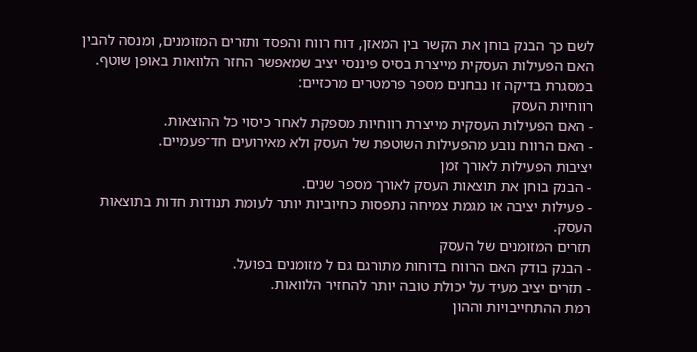לשם כך הבנק בוחן את הקשר בין המאזן, דוח רווח והפסד ותזרים המזומנים, ומנסה להבין האם הפעילות העסקית מייצרת בסיס פיננסי יציב שמאפשר החזר הלוואות באופן שוטף.
במסגרת בדיקה זו נבחנים מספר פרמטרים מרכזיים:
רווחיות העסק
- האם הפעילות העסקית מייצרת רווחיות מספקת לאחר כיסוי כל ההוצאות.
- האם הרווח נובע מהפעילות השוטפת של העסק ולא מאירועים חד־פעמיים.
יציבות הפעילות לאורך זמן
- הבנק בוחן את תוצאות העסק לאורך מספר שנים.
- פעילות יציבה או מגמת צמיחה נתפסות כחיוביות יותר לעומת תנודות חדות בתוצאות העסק.
תזרים המזומנים של העסק
- הבנק בודק האם הרווח בדוחות מתורגם גם ל מזומנים בפועל.
- תזרים יציב מעיד על יכולת טובה יותר להחזיר הלוואות.
רמת ההתחייבויות וההון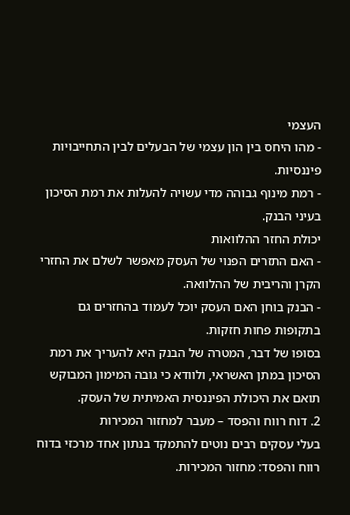העצמי
- מהו היחס בין הון עצמי של הבעלים לבין התחייבויות פיננסיות.
- רמת מינוף גבוהה מדי עשויה להעלות את רמת הסיכון בעיני הבנק.
יכולת החזר ההלוואות
- האם התזרים הפנוי של העסק מאפשר לשלם את החזרי הקרן והריבית של ההלוואה.
- הבנק בוחן האם העסק יוכל לעמוד בהחזרים גם בתקופות פחות חזקות.
בסופו של דבר, המטרה של הבנק היא להעריך את רמת הסיכון במתן האשראי, ולוודא כי גובה המימון המבוקש תואם את היכולת הפיננסית האמיתית של העסק.
2. דוח רווח והפסד – מעבר למחזור המכירות
בעלי עסקים רבים נוטים להתמקד בנתון אחד מרכזי בדוח רווח והפסד: מחזור המכירות.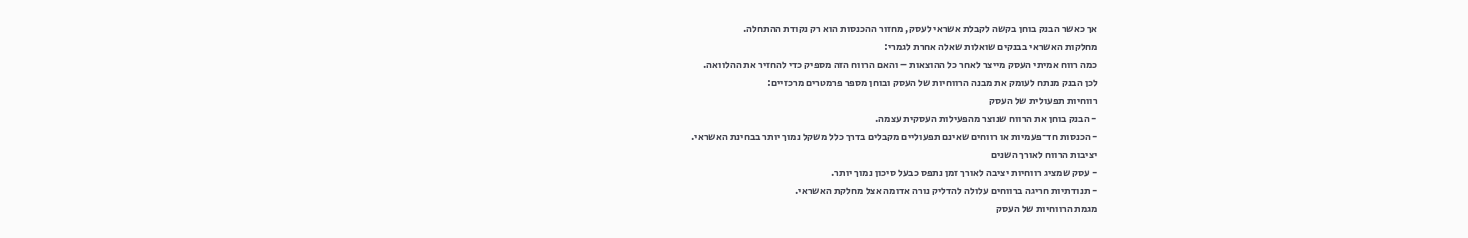אך כאשר הבנק בוחן בקשה לקבלת אשראי לעסק, מחזור ההכנסות הוא רק נקודת ההתחלה.
מחלקות האשראי בבנקים שואלות שאלה אחרת לגמרי:
כמה רווח אמיתי העסק מייצר לאחר כל ההוצאות – והאם הרווח הזה מספיק כדי להחזיר את ההלוואה.
לכן הבנק מנתח לעומק את מבנה הרווחיות של העסק ובוחן מספר פרמטרים מרכזיים:
רווחיות תפעולית של העסק
- הבנק בוחן את הרווח שנוצר מהפעילות העסקית עצמה.
- הכנסות חד־פעמיות או רווחים שאינם תפעוליים מקבלים בדרך כלל משקל נמוך יותר בבחינת האשראי.
יציבות הרווח לאורך השנים
- עסק שמציג רווחיות יציבה לאורך זמן נתפס כבעל סיכון נמוך יותר.
- תנודתיות חריגה ברווחים עלולה להדליק נורה אדומה אצל מחלקת האשראי.
מגמת הרווחיות של העסק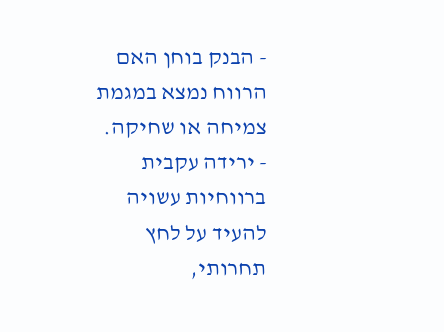- הבנק בוחן האם הרווח נמצא במגמת צמיחה או שחיקה.
- ירידה עקבית ברווחיות עשויה להעיד על לחץ תחרותי,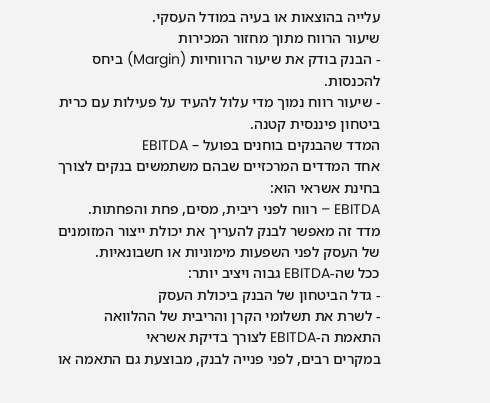עלייה בהוצאות או בעיה במודל העסקי.
שיעור הרווח מתוך מחזור המכירות
- הבנק בודק את שיעור הרווחיות (Margin) ביחס להכנסות.
- שיעור רווח נמוך מדי עלול להעיד על פעילות עם כרית ביטחון פיננסית קטנה.
המדד שהבנקים בוחנים בפועל – EBITDA
אחד המדדים המרכזיים שבהם משתמשים בנקים לצורך בחינת אשראי הוא:
EBITDA – רווח לפני ריבית, מסים, פחת והפחתות.
מדד זה מאפשר לבנק להעריך את יכולת ייצור המזומנים של העסק לפני השפעות מימוניות או חשבונאיות.
ככל שה-EBITDA גבוה ויציב יותר:
- גדל הביטחון של הבנק ביכולת העסק
- לשרת את תשלומי הקרן והריבית של ההלוואה
התאמת ה-EBITDA לצורך בדיקת אשראי
במקרים רבים, לפני פנייה לבנק, מבוצעת גם התאמה או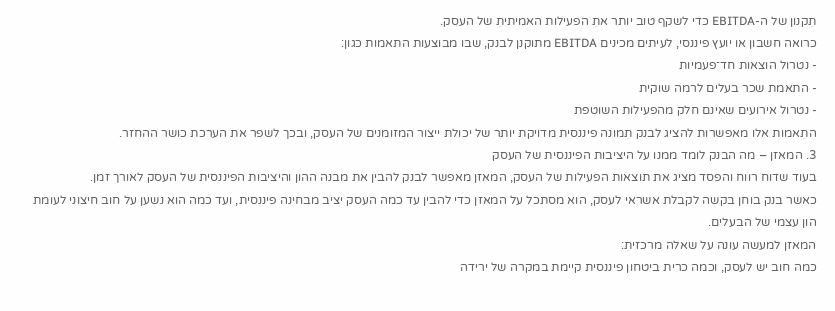תקנון של ה-EBITDA כדי לשקף טוב יותר את הפעילות האמיתית של העסק.
כרואה חשבון או יועץ פיננסי, לעיתים מכינים EBITDA מתוקנן לבנק, שבו מבוצעות התאמות כגון:
- נטרול הוצאות חד־פעמיות
- התאמת שכר בעלים לרמה שוקית
- נטרול אירועים שאינם חלק מהפעילות השוטפת
התאמות אלו מאפשרות להציג לבנק תמונה פיננסית מדויקת יותר של יכולת ייצור המזומנים של העסק, ובכך לשפר את הערכת כושר ההחזר.
3. המאזן – מה הבנק לומד ממנו על היציבות הפיננסית של העסק
בעוד שדוח רווח והפסד מציג את תוצאות הפעילות של העסק, המאזן מאפשר לבנק להבין את מבנה ההון והיציבות הפיננסית של העסק לאורך זמן.
כאשר בנק בוחן בקשה לקבלת אשראי לעסק, הוא מסתכל על המאזן כדי להבין עד כמה העסק יציב מבחינה פיננסית, ועד כמה הוא נשען על חוב חיצוני לעומת הון עצמי של הבעלים.
המאזן למעשה עונה על שאלה מרכזית:
כמה חוב יש לעסק, וכמה כרית ביטחון פיננסית קיימת במקרה של ירידה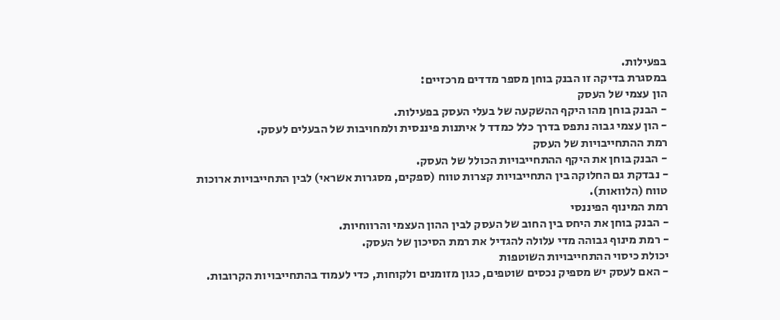בפעילות.
במסגרת בדיקה זו הבנק בוחן מספר מדדים מרכזיים:
הון עצמי של העסק
- הבנק בוחן מהו היקף ההשקעה של בעלי העסק בפעילות.
- הון עצמי גבוה נתפס בדרך כלל כמדד ל איתנות פיננסית ולמחויבות של הבעלים לעסק.
רמת ההתחייבויות של העסק
- הבנק בוחן את היקף ההתחייבויות הכולל של העסק.
- נבדקת גם החלוקה בין התחייבויות קצרות טווח (ספקים, מסגרות אשראי) לבין התחייבויות ארוכות טווח (הלוואות).
רמת המינוף הפיננסי
- הבנק בוחן את היחס בין החוב של העסק לבין ההון העצמי והרווחיות.
- רמת מינוף גבוהה מדי עלולה להגדיל את רמת הסיכון של העסק.
יכולת כיסוי ההתחייבויות השוטפות
- האם לעסק יש מספיק נכסים שוטפים, כגון מזומנים ולקוחות, כדי לעמוד בהתחייבויות הקרובות.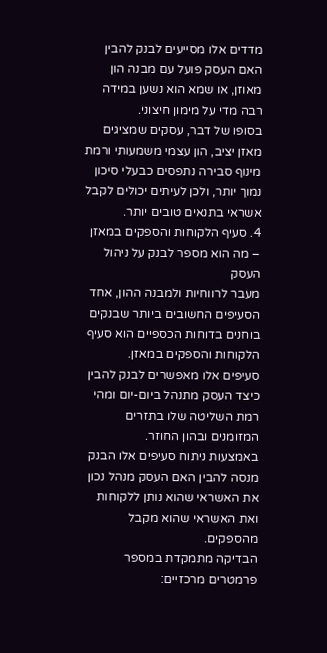מדדים אלו מסייעים לבנק להבין האם העסק פועל עם מבנה הון מאוזן, או שמא הוא נשען במידה רבה מדי על מימון חיצוני.
בסופו של דבר, עסקים שמציגים מאזן יציב, הון עצמי משמעותי ורמת מינוף סבירה נתפסים כבעלי סיכון נמוך יותר, ולכן לעיתים יכולים לקבל אשראי בתנאים טובים יותר.
4. סעיף הלקוחות והספקים במאזן – מה הוא מספר לבנק על ניהול העסק
מעבר לרווחיות ולמבנה ההון, אחד הסעיפים החשובים ביותר שבנקים בוחנים בדוחות הכספיים הוא סעיף הלקוחות והספקים במאזן.
סעיפים אלו מאפשרים לבנק להבין כיצד העסק מתנהל ביום-יום ומהי רמת השליטה שלו בתזרים המזומנים ובהון החוזר.
באמצעות ניתוח סעיפים אלו הבנק מנסה להבין האם העסק מנהל נכון את האשראי שהוא נותן ללקוחות ואת האשראי שהוא מקבל מהספקים.
הבדיקה מתמקדת במספר פרמטרים מרכזיים: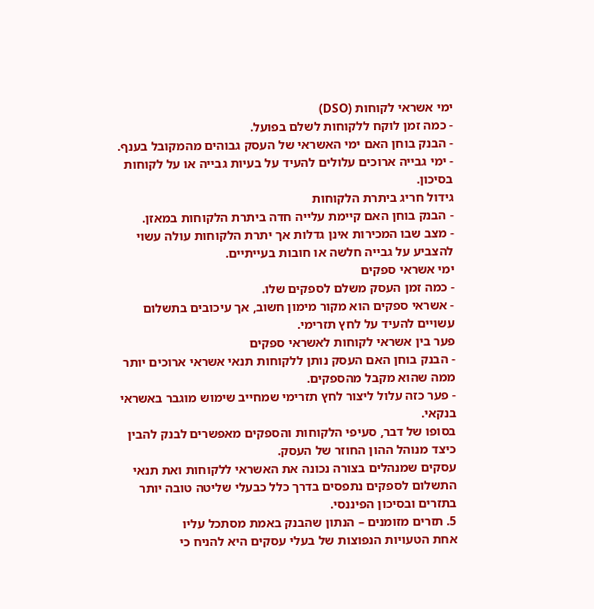ימי אשראי לקוחות (DSO)
- כמה זמן לוקח ללקוחות לשלם בפועל.
- הבנק בוחן האם ימי האשראי של העסק גבוהים מהמקובל בענף.
- ימי גבייה ארוכים עלולים להעיד על בעיות גבייה או על לקוחות בסיכון.
גידול חריג ביתרת הלקוחות
- הבנק בוחן האם קיימת עלייה חדה ביתרת הלקוחות במאזן.
- מצב שבו המכירות אינן גדלות אך יתרת הלקוחות עולה עשוי להצביע על גבייה חלשה או חובות בעייתיים.
ימי אשראי ספקים
- כמה זמן העסק משלם לספקים שלו.
- אשראי ספקים הוא מקור מימון חשוב, אך עיכובים בתשלום עשויים להעיד על לחץ תזרימי.
פער בין אשראי לקוחות לאשראי ספקים
- הבנק בוחן האם העסק נותן ללקוחות תנאי אשראי ארוכים יותר ממה שהוא מקבל מהספקים.
- פער כזה עלול ליצור לחץ תזרימי שמחייב שימוש מוגבר באשראי בנקאי.
בסופו של דבר, סעיפי הלקוחות והספקים מאפשרים לבנק להבין כיצד מנוהל ההון החוזר של העסק.
עסקים שמנהלים בצורה נכונה את האשראי ללקוחות ואת תנאי התשלום לספקים נתפסים בדרך כלל כבעלי שליטה טובה יותר בתזרים ובסיכון הפיננסי.
5. תזרים מזומנים – הנתון שהבנק באמת מסתכל עליו
אחת הטעויות הנפוצות של בעלי עסקים היא להניח כי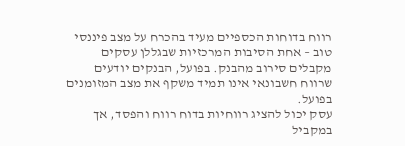רווח בדוחות הכספיים מעיד בהכרח על מצב פיננסי טוב – אחת הסיבות המרכזיות שבגללן עסקים מקבלים סירוב מהבנק. בפועל, הבנקים יודעים שרווח חשבונאי אינו תמיד משקף את מצב המזומנים בפועל.
עסק יכול להציג רווחיות בדוח רווח והפסד, אך במקביל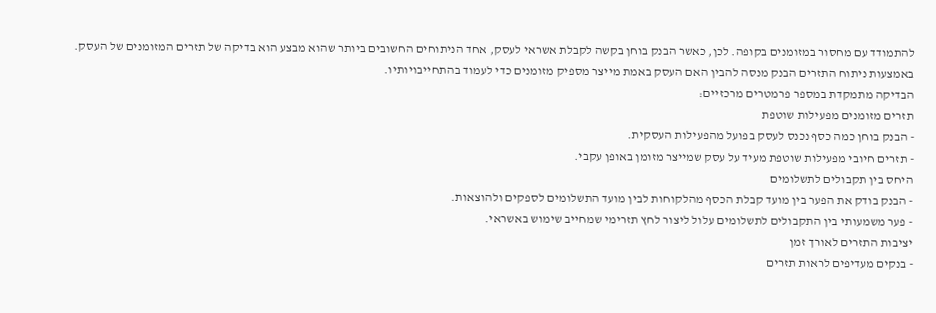להתמודד עם מחסור במזומנים בקופה. לכן, כאשר הבנק בוחן בקשה לקבלת אשראי לעסק, אחד הניתוחים החשובים ביותר שהוא מבצע הוא בדיקה של תזרים המזומנים של העסק.
באמצעות ניתוח התזרים הבנק מנסה להבין האם העסק באמת מייצר מספיק מזומנים כדי לעמוד בהתחייבויותיו.
הבדיקה מתמקדת במספר פרמטרים מרכזיים:
תזרים מזומנים מפעילות שוטפת
- הבנק בוחן כמה כסף נכנס לעסק בפועל מהפעילות העסקית.
- תזרים חיובי מפעילות שוטפת מעיד על עסק שמייצר מזומן באופן עקבי.
היחס בין תקבולים לתשלומים
- הבנק בודק את הפער בין מועד קבלת הכסף מהלקוחות לבין מועד התשלומים לספקים ולהוצאות.
- פער משמעותי בין התקבולים לתשלומים עלול ליצור לחץ תזרימי שמחייב שימוש באשראי.
יציבות התזרים לאורך זמן
- בנקים מעדיפים לראות תזרים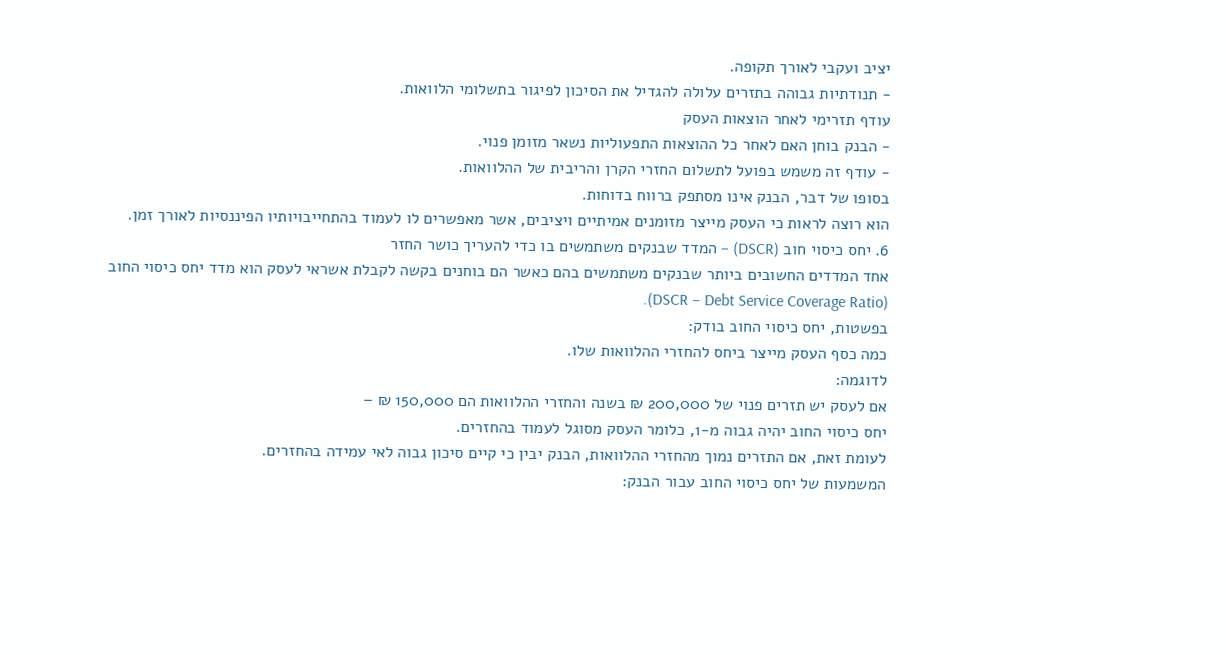יציב ועקבי לאורך תקופה.
- תנודתיות גבוהה בתזרים עלולה להגדיל את הסיכון לפיגור בתשלומי הלוואות.
עודף תזרימי לאחר הוצאות העסק
- הבנק בוחן האם לאחר כל ההוצאות התפעוליות נשאר מזומן פנוי.
- עודף זה משמש בפועל לתשלום החזרי הקרן והריבית של ההלוואות.
בסופו של דבר, הבנק אינו מסתפק ברווח בדוחות.
הוא רוצה לראות כי העסק מייצר מזומנים אמיתיים ויציבים, אשר מאפשרים לו לעמוד בהתחייבויותיו הפיננסיות לאורך זמן.
6. יחס כיסוי חוב (DSCR) – המדד שבנקים משתמשים בו כדי להעריך כושר החזר
אחד המדדים החשובים ביותר שבנקים משתמשים בהם כאשר הם בוחנים בקשה לקבלת אשראי לעסק הוא מדד יחס כיסוי החוב (DSCR – Debt Service Coverage Ratio).
בפשטות, יחס כיסוי החוב בודק:
כמה כסף העסק מייצר ביחס להחזרי ההלוואות שלו.
לדוגמה:
אם לעסק יש תזרים פנוי של 200,000 ₪ בשנה והחזרי ההלוואות הם 150,000 ₪ –
יחס כיסוי החוב יהיה גבוה מ-1, כלומר העסק מסוגל לעמוד בהחזרים.
לעומת זאת, אם התזרים נמוך מהחזרי ההלוואות, הבנק יבין כי קיים סיכון גבוה לאי עמידה בהחזרים.
המשמעות של יחס כיסוי החוב עבור הבנק: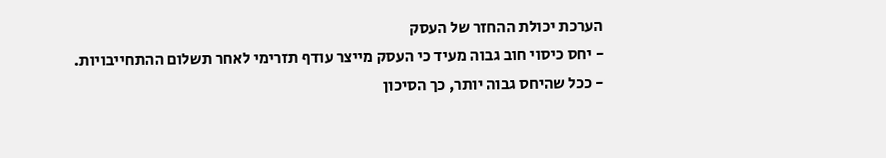הערכת יכולת ההחזר של העסק
- יחס כיסוי חוב גבוה מעיד כי העסק מייצר עודף תזרימי לאחר תשלום ההתחייבויות.
- ככל שהיחס גבוה יותר, כך הסיכון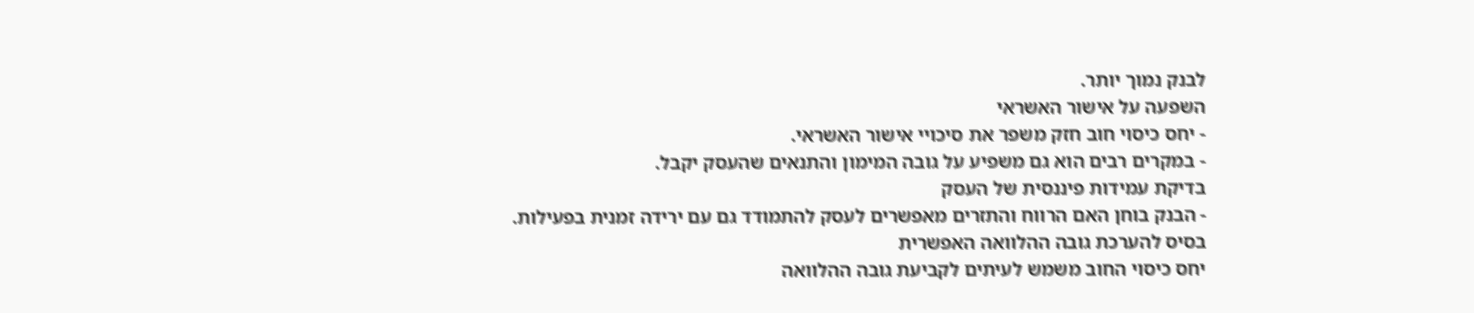לבנק נמוך יותר.
השפעה על אישור האשראי
- יחס כיסוי חוב חזק משפר את סיכויי אישור האשראי.
- במקרים רבים הוא גם משפיע על גובה המימון והתנאים שהעסק יקבל.
בדיקת עמידות פיננסית של העסק
- הבנק בוחן האם הרווח והתזרים מאפשרים לעסק להתמודד גם עם ירידה זמנית בפעילות.
בסיס להערכת גובה ההלוואה האפשרית
יחס כיסוי החוב משמש לעיתים לקביעת גובה ההלוואה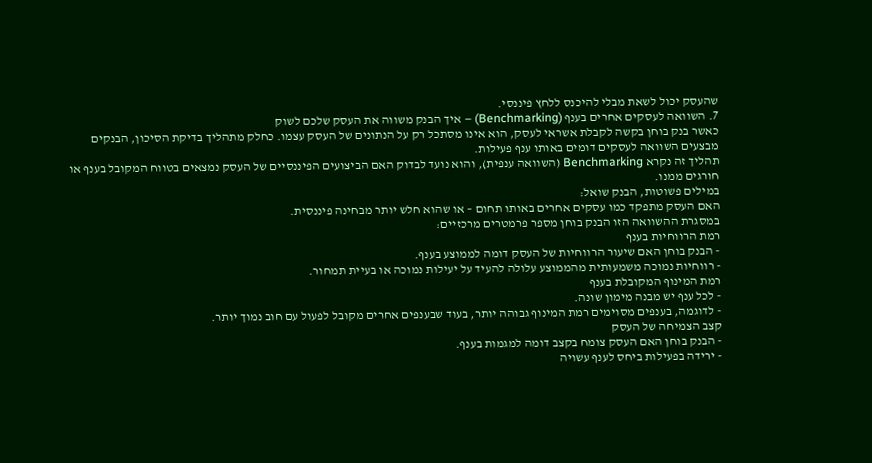שהעסק יכול לשאת מבלי להיכנס ללחץ פיננסי.
7. השוואה לעסקים אחרים בענף (Benchmarking) – איך הבנק משווה את העסק שלכם לשוק
כאשר בנק בוחן בקשה לקבלת אשראי לעסק, הוא אינו מסתכל רק על הנתונים של העסק עצמו. כחלק מתהליך בדיקת הסיכון, הבנקים מבצעים השוואה לעסקים דומים באותו ענף פעילות.
תהליך זה נקרא Benchmarking (השוואה ענפית), והוא נועד לבדוק האם הביצועים הפיננסיים של העסק נמצאים בטווח המקובל בענף או חורגים ממנו.
במילים פשוטות, הבנק שואל:
האם העסק מתפקד כמו עסקים אחרים באותו תחום – או שהוא חלש יותר מבחינה פיננסית.
במסגרת ההשוואה הזו הבנק בוחן מספר פרמטרים מרכזיים:
רמת הרווחיות בענף
- הבנק בוחן האם שיעור הרווחיות של העסק דומה לממוצע בענף.
- רווחיות נמוכה משמעותית מהממוצע עלולה להעיד על יעילות נמוכה או בעיית תמחור.
רמת המינוף המקובלת בענף
- לכל ענף יש מבנה מימון שונה.
- לדוגמה, בענפים מסוימים רמת המינוף גבוהה יותר, בעוד שבענפים אחרים מקובל לפעול עם חוב נמוך יותר.
קצב הצמיחה של העסק
- הבנק בוחן האם העסק צומח בקצב דומה למגמות בענף.
- ירידה בפעילות ביחס לענף עשויה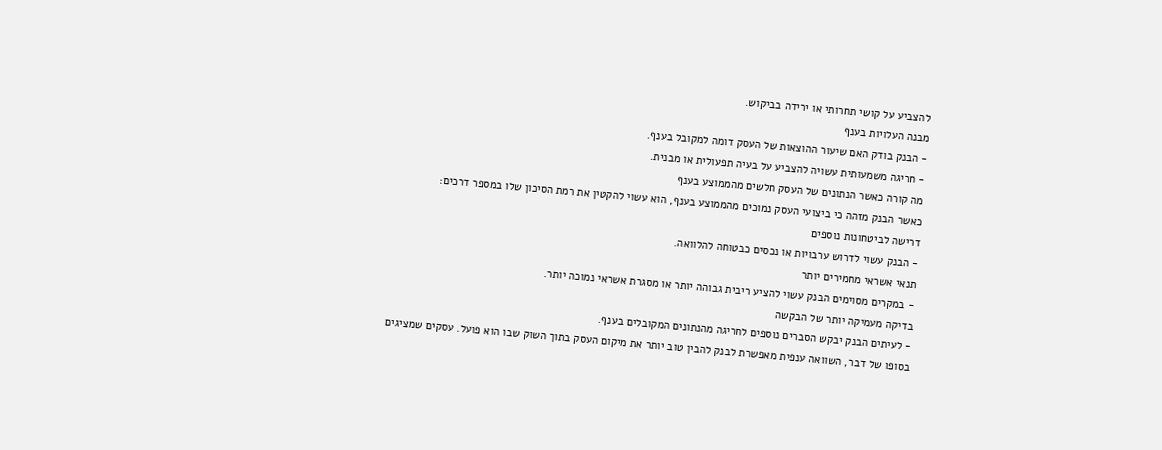להצביע על קושי תחרותי או ירידה בביקוש.
מבנה העלויות בענף
- הבנק בודק האם שיעור ההוצאות של העסק דומה למקובל בענף.
- חריגה משמעותית עשויה להצביע על בעיה תפעולית או מבנית.
מה קורה כאשר הנתונים של העסק חלשים מהממוצע בענף
כאשר הבנק מזהה כי ביצועי העסק נמוכים מהממוצע בענף, הוא עשוי להקטין את רמת הסיכון שלו במספר דרכים:
דרישה לביטחונות נוספים
- הבנק עשוי לדרוש ערבויות או נכסים כבטוחה להלוואה.
תנאי אשראי מחמירים יותר
- במקרים מסוימים הבנק עשוי להציע ריבית גבוהה יותר או מסגרת אשראי נמוכה יותר.
בדיקה מעמיקה יותר של הבקשה
- לעיתים הבנק יבקש הסברים נוספים לחריגה מהנתונים המקובלים בענף.
בסופו של דבר, השוואה ענפית מאפשרת לבנק להבין טוב יותר את מיקום העסק בתוך השוק שבו הוא פועל. עסקים שמציגים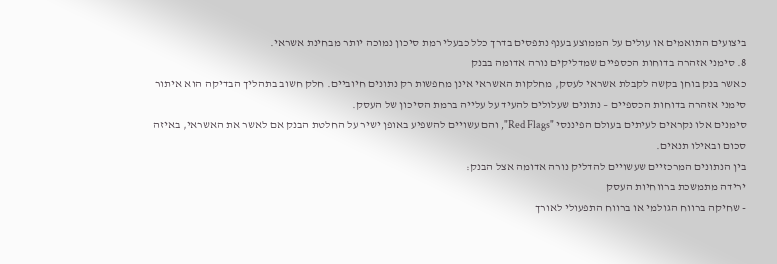ביצועים התואמים או עולים על הממוצע בענף נתפסים בדרך כלל כבעלי רמת סיכון נמוכה יותר מבחינת אשראי.
8. סימני אזהרה בדוחות הכספיים שמדליקים נורה אדומה בבנק
כאשר בנק בוחן בקשה לקבלת אשראי לעסק, מחלקות האשראי אינן מחפשות רק נתונים חיוביים. חלק חשוב בתהליך הבדיקה הוא איתור סימני אזהרה בדוחות הכספיים – נתונים שעלולים להעיד על עלייה ברמת הסיכון של העסק.
סימנים אלו נקראים לעיתים בעולם הפיננסי "Red Flags", והם עשויים להשפיע באופן ישיר על החלטת הבנק אם לאשר את האשראי, באיזה סכום ובאילו תנאים.
בין הנתונים המרכזיים שעשויים להדליק נורה אדומה אצל הבנק:
ירידה מתמשכת ברווחיות העסק
- שחיקה ברווח הגולמי או ברווח התפעולי לאורך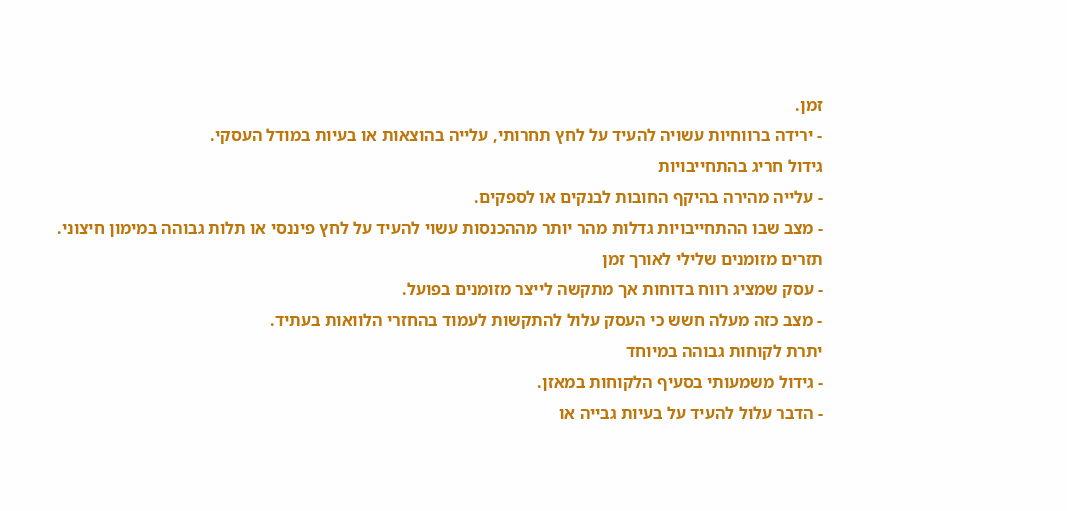זמן.
- ירידה ברווחיות עשויה להעיד על לחץ תחרותי, עלייה בהוצאות או בעיות במודל העסקי.
גידול חריג בהתחייבויות
- עלייה מהירה בהיקף החובות לבנקים או לספקים.
- מצב שבו ההתחייבויות גדלות מהר יותר מההכנסות עשוי להעיד על לחץ פיננסי או תלות גבוהה במימון חיצוני.
תזרים מזומנים שלילי לאורך זמן
- עסק שמציג רווח בדוחות אך מתקשה לייצר מזומנים בפועל.
- מצב כזה מעלה חשש כי העסק עלול להתקשות לעמוד בהחזרי הלוואות בעתיד.
יתרת לקוחות גבוהה במיוחד
- גידול משמעותי בסעיף הלקוחות במאזן.
- הדבר עלול להעיד על בעיות גבייה או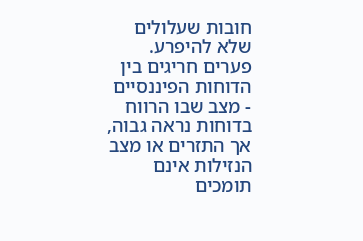חובות שעלולים שלא להיפרע.
פערים חריגים בין הדוחות הפיננסיים
- מצב שבו הרווח בדוחות נראה גבוה, אך התזרים או מצב הנזילות אינם תומכים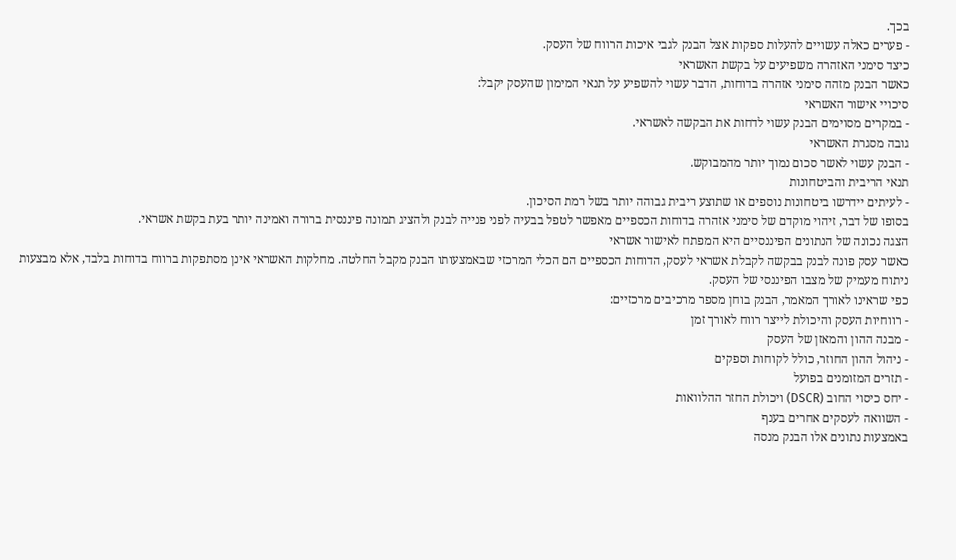בכך.
- פערים כאלה עשויים להעלות ספקות אצל הבנק לגבי איכות הרווח של העסק.
כיצד סימני האזהרה משפיעים על בקשת האשראי
כאשר הבנק מזהה סימני אזהרה בדוחות, הדבר עשוי להשפיע על תנאי המימון שהעסק יקבל:
סיכויי אישור האשראי
- במקרים מסוימים הבנק עשוי לדחות את הבקשה לאשראי.
גובה מסגרת האשראי
- הבנק עשוי לאשר סכום נמוך יותר מהמבוקש.
תנאי הריבית והביטחונות
- לעיתים יידרשו ביטחונות נוספים או שתוצע ריבית גבוהה יותר בשל רמת הסיכון.
בסופו של דבר, זיהוי מוקדם של סימני אזהרה בדוחות הכספיים מאפשר לטפל בבעיה לפני פנייה לבנק ולהציג תמונה פיננסית ברורה ואמינה יותר בעת בקשת אשראי.
הצגה נכונה של הנתונים הפיננסיים היא המפתח לאישור אשראי
כאשר עסק פונה לבנק בבקשה לקבלת אשראי לעסק, הדוחות הכספיים הם הכלי המרכזי שבאמצעותו הבנק מקבל החלטה. מחלקות האשראי אינן מסתפקות ברווח בדוחות בלבד, אלא מבצעות ניתוח מעמיק של מצבו הפיננסי של העסק.
כפי שראינו לאורך המאמר, הבנק בוחן מספר מרכיבים מרכזיים:
- רווחיות העסק והיכולת לייצר רווח לאורך זמן
- מבנה ההון והמאזן של העסק
- ניהול ההון החוזר, כולל לקוחות וספקים
- תזרים המזומנים בפועל
- יחס כיסוי החוב (DSCR) ויכולת החזר ההלוואות
- השוואה לעסקים אחרים בענף
באמצעות נתונים אלו הבנק מנסה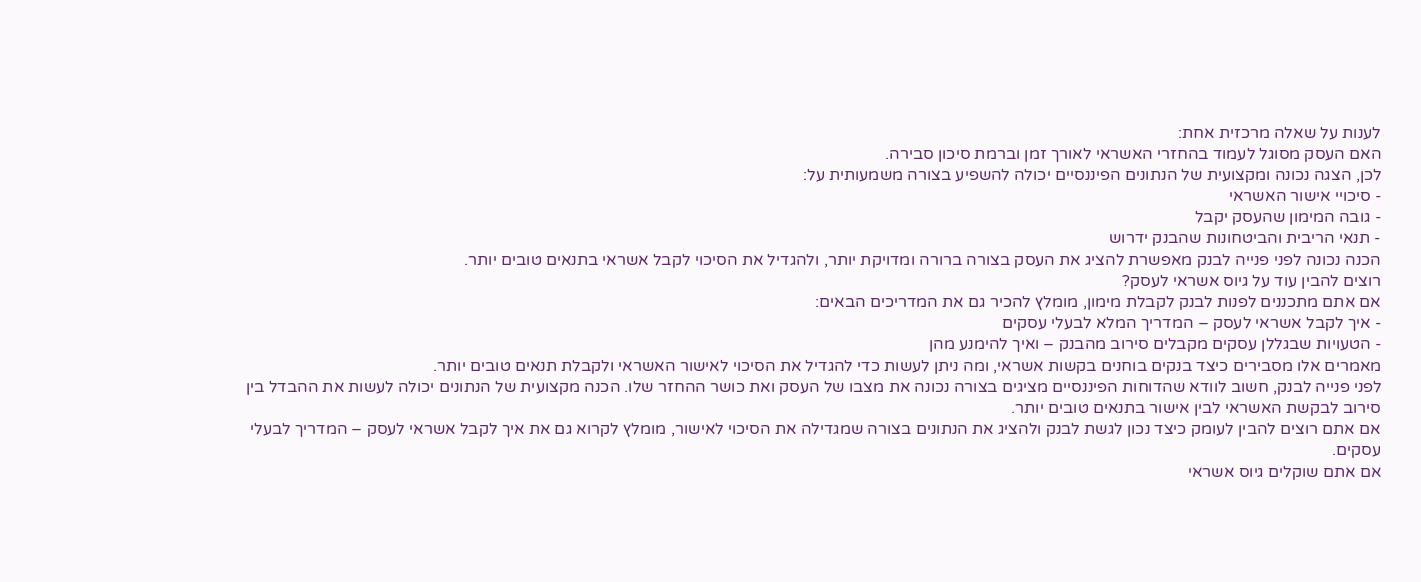לענות על שאלה מרכזית אחת:
האם העסק מסוגל לעמוד בהחזרי האשראי לאורך זמן וברמת סיכון סבירה.
לכן, הצגה נכונה ומקצועית של הנתונים הפיננסיים יכולה להשפיע בצורה משמעותית על:
- סיכויי אישור האשראי
- גובה המימון שהעסק יקבל
- תנאי הריבית והביטחונות שהבנק ידרוש
הכנה נכונה לפני פנייה לבנק מאפשרת להציג את העסק בצורה ברורה ומדויקת יותר, ולהגדיל את הסיכוי לקבל אשראי בתנאים טובים יותר.
רוצים להבין עוד על גיוס אשראי לעסק?
אם אתם מתכננים לפנות לבנק לקבלת מימון, מומלץ להכיר גם את המדריכים הבאים:
- איך לקבל אשראי לעסק – המדריך המלא לבעלי עסקים
- הטעויות שבגללן עסקים מקבלים סירוב מהבנק – ואיך להימנע מהן
מאמרים אלו מסבירים כיצד בנקים בוחנים בקשות אשראי, ומה ניתן לעשות כדי להגדיל את הסיכוי לאישור האשראי ולקבלת תנאים טובים יותר.
לפני פנייה לבנק, חשוב לוודא שהדוחות הפיננסיים מציגים בצורה נכונה את מצבו של העסק ואת כושר ההחזר שלו. הכנה מקצועית של הנתונים יכולה לעשות את ההבדל בין סירוב לבקשת האשראי לבין אישור בתנאים טובים יותר.
אם אתם רוצים להבין לעומק כיצד נכון לגשת לבנק ולהציג את הנתונים בצורה שמגדילה את הסיכוי לאישור, מומלץ לקרוא גם את איך לקבל אשראי לעסק – המדריך לבעלי עסקים.
אם אתם שוקלים גיוס אשראי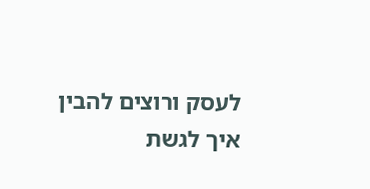לעסק ורוצים להבין איך לגשת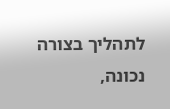לתהליך בצורה נכונה,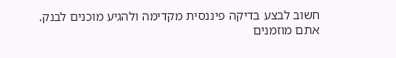חשוב לבצע בדיקה פיננסית מקדימה ולהגיע מוכנים לבנק.
אתם מוזמנים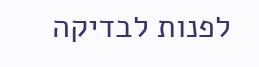לפנות לבדיקה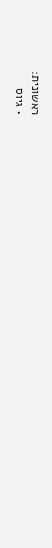ראשונית:
• גיוס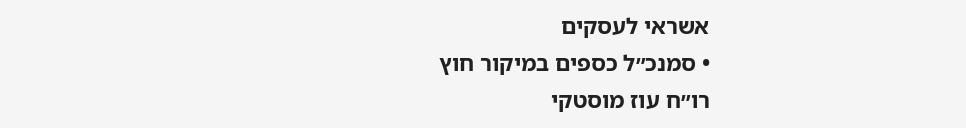אשראי לעסקים
• סמנכ״ל כספים במיקור חוץ
רו״ח עוז מוסטקי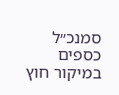סמנכ״ל כספים במיקור חוץ